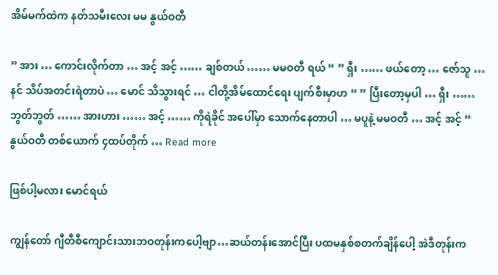အိမ်မက်ထဲက နတ်သမီးလေး မမ နွယ်ဝတီ

” အား … ကောင်းလိုက်တာ … အင့် အင့် …… ချစ်တယ် …… မမဝတီ ရယ် “ ” ရှီး …… ဖယ်တော့ … ဇော်သူ … နင် သိပ်အတင်းရဲတာပဲ … မောင် သိသွားရင် … ငါတို့အိမ်ထောင်ရေး ပျက်စီးမှာဟ “ ” ပြီးတော့မှပါ … ရှီး …… ဘွတ်ဘွတ် …… အားဟား …… အင့် …… ကိုရဲခိုင် အပေါ်မှာ သောက်နေတာပါ … မပူနဲ့ မမဝတီ … အင့် အင့် “ နွယ်ဝတီ တစ်ယောက် ၄ထပ်တိုက် … Read more

ဖြစ်ပါ့မလား မောင်ရယ်

ကျွန်တော် ဂျီတီစီကျောင်းသားဘဝတုန်းကပေါ့ဗျာ…ဆယ်တန်းအောင်ပြီး ပထမနှစ်စတက်ချိန်ပေါ့ အဲဒီတုန်းက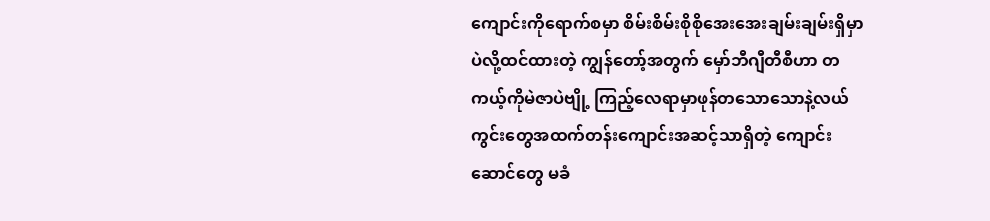ကျောင်းကိုရောက်စမှာ စိမ်းစိမ်းစိုစိုအေးအေးချမ်းချမ်းရှိမှာပဲလို့ထင်ထားတဲ့ ကျွန်တော့်အတွက် မှော်ဘီဂျီတီစီဟာ တကယ့်ကိုမဲဇာပဲဗျို့ ကြည့်လေရာမှာဖုန်တသောသောနဲ့လယ်ကွင်းတွေအထက်တန်းကျောင်းအဆင့်သာရှိတဲ့ ကျောင်းဆောင်တွေ မခံ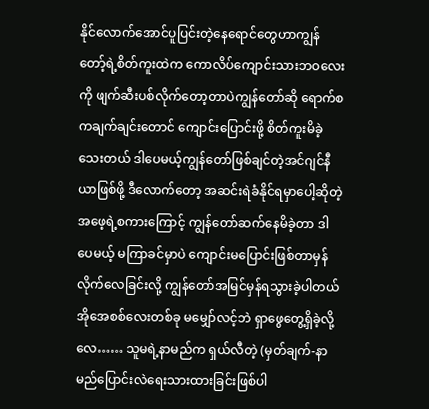နိုင်လောက်အောင်ပူပြင်းတဲ့နေရောင်တွေဟာကျွန်တော့်ရဲ့စိတ်ကူးထဲက ကောလိပ်ကျောင်းသားဘဝလေးကို ဖျက်ဆီးပစ်လိုက်တော့တာပဲကျွန်တော်ဆို ရောက်စကချက်ချင်းတောင် ကျောင်းပြောင်းဖို့ စိတ်ကူးမိခဲ့သေးတယ် ဒါပေမယ့်ကျွန်တော်ဖြစ်ချင်တဲ့အင်ဂျင်နီယာဖြစ်ဖို့ ဒီလောက်တော့ အဆင်းရဲခံနိုင်ရမှာပေါ့ဆိုတဲ့အဖေ့ရဲ့စကားကြောင့် ကျွန်တော်ဆက်နေမိခဲ့တာ ဒါပေမယ့် မကြာခင်မှာပဲ ကျောင်းမပြောင်းဖြစ်တာမှန်လိုက်လေခြင်းလို့ ကျွန်တော်အမြင်မှန်ရသွားခဲ့ပါတယ် အိုအေစစ်လေးတစ်ခု မမျှော်လင့်ဘဲ ရှာဖွေတွေ့ရှိခဲ့လို့လေ…… သူမရဲ့နာမည်က ရှယ်လီတဲ့ (မှတ်ချက်-နာမည်ပြောင်းလဲရေးသားထားခြင်းဖြစ်ပါ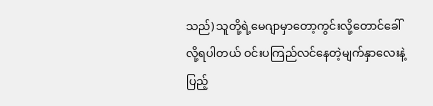သည်) သူတို့ရဲ့မေဂျာမှာတော့ကွင်းလို့တောင်ခေါ်လို့ရပါတယ် ဝင်းပကြည်လင်နေတဲ့မျက်နှာလေးနဲ့ ပြည့်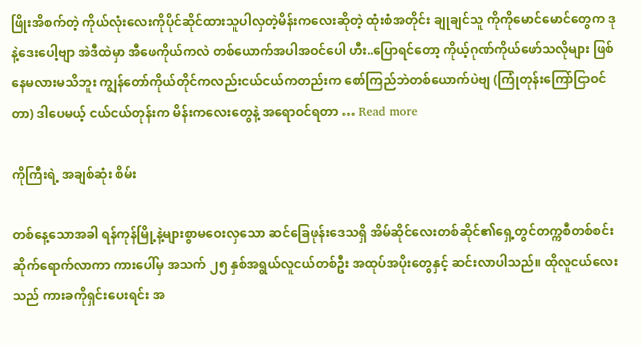ဖြိုးအိစက်တဲ့ ကိုယ်လုံးလေးကိုပိုင်ဆိုင်ထားသူပါလှတဲ့မိန်းကလေးဆိုတဲ့ ထုံးစံအတိုင်း ချုချင်သူ ကိုကိုမောင်မောင်တွေက ဒုနဲ့ဒေးပေါ့ဗျာ အဲဒီထဲမှာ အီဖေကိုယ်ကလဲ တစ်ယောက်အပါအဝင်ပေါ ဟီး..ပြောရင်တော့ ကိုယ့်ဂုဏ်ကိုယ်ဖော်သလိုများ ဖြစ်နေမလားမသိဘူး ကျွန်တော်ကိုယ်တိုင်ကလည်းငယ်ငယ်ကတည်းက စော်ကြည်ဘဲတစ်ယောက်ပဲဗျ (ကြုံတုန်းကြော်ငြာဝင်တာ) ဒါပေမယ့် ငယ်ငယ်တုန်းက မိန်းကလေးတွေနဲ့ အရောဝင်ရတာ … Read more

ကိုကြီးရဲ့ အချစ်ဆုံး စိမ်း

တစ်နေ့သောအခါ ရန်ကုန်မြို့နဲ့များစွာမဝေးလှသော ဆင်ခြေဖုန်းဒေသရှိ အိမ်ဆိုင်လေးတစ်ဆိုင်၏ရှေ့တွင်တက္ကစီတစ်စင်း ဆိုက်ရောက်လာကာ ကားပေါ်မှ အသက် ၂၅ နှစ်အရွယ်လူငယ်တစ်ဦး အထုပ်အပိုးတွေနှင့် ဆင်းလာပါသည်။ ထိုလူငယ်လေးသည် ကားခကိုရှင်းပေးရင်း အ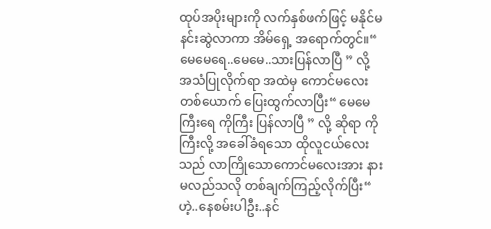ထုပ်အပိုးများကို လက်နှစ်ဖက်ဖြင့် မနိုင်မနင်းဆွဲလာကာ အိမ်ရှေ့ အရောက်တွင်။“ မေမေရေ..မေမေ..သားပြန်လာပြီ ” လို့ အသံပြုလိုက်ရာ အထဲမှ ကောင်မလေးတစ်ယောက် ပြေးထွက်လာပြီး“ မေမေကြီးရေ ကိုကြီး ပြန်လာပြီ ” လို့ ဆိုရာ ကိုကြီးလို့ အခေါ်ခံရသော ထိုလူငယ်လေးသည် လာကြိုသောကောင်မလေးအား နားမလည်သလို တစ်ချက်ကြည့်လိုက်ပြီး“ ဟဲ့..နေစမ်းပါဦး..နင်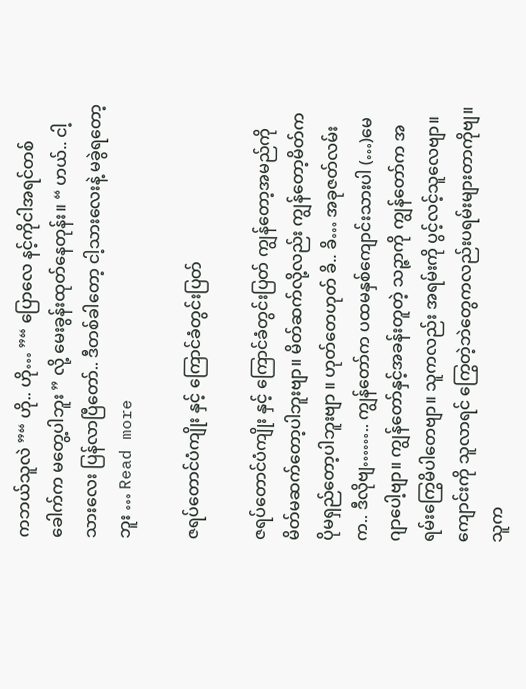ကဘယ်သူလဲ ”“ ဟို.. ဟို… ”“ ပြောလေ နင့်ကိုငါအရင်တစ်ခေါက်က မတွေ့ပါဘူး ” လို့ မေးခွန်းထုတ်နေတုန်း။ “ ဟယ်.. ငါ့သားလေး ပြန်လာပြီတော်.. ဒီတစ်ခါတော့ ငါ့သားလေးနဲ့ မခွဲရတော့ဘူး … Read more

ဇရပ်တောင်ပံကျိုး နှင့် ကြောင်ခံတွင်းပြတ်

ဇရပ်တောင်ပံကျိုး နှင့် ကြောင်ခံတွင်းပြတ် ကျွန်တော့အမည်ကို မိတ်မဆက်တော့ပါဘူးဗျာ။ မိတ်ဆက်လို့လည်း ကျွန်တော့မိတ်က ပိုမရှည်တော့ပါဘူးဗျာ ။ ဟုတ်တေဟုတ် ခိ.. ခိ… အခုဇတ်လမ်းက.. ဒီလိုဗျ…….. ကျွန်တော်က ပထမနှစ်ကျောင်းသားပါ (…)မေဂျာပေါ့ဗျာ။ ကျွန်တော်နှင့်အခန်းတူတဲ့ သဉ္ဇာကို ကျွန်တော်က အရမ်းကြွေမိပါတေဗျာ။ သူကလည်း အရမ်းကို ပွင့်လင့်သူလေဗျာ။ ကျောင်းကို သူလာရင် ကြွေတဲ့ဘဲတွေကလည်းပရမ်းများတာကိုဗျ။ သူက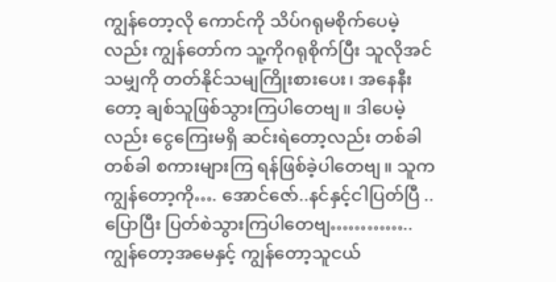ကျွန်တော့လို ကောင်ကို သိပ်ဂရုမစိုက်ပေမဲ့လည်း ကျွန်တော်က သူ့ကိုဂရုစိုက်ပြီး သူလိုအင်သမျှကို တတ်နိုင်သမျကြိုးစားပေး၊ အနေနီးတော့ ချစ်သူဖြစ်သွားကြပါတေဗျ။ ဒါပေမဲ့လည်း ငွေကြေးမရှိ ဆင်းရဲတော့လည်း တစ်ခါတစ်ခါ စကားများကြ ရန်ဖြစ်ခဲ့ပါတေဗျ။ သူကကျွန်တော့ကို…. အောင်ဇော်..နင်နှင့်ငါပြတ်ပြီ .. ပြောပြီး ပြတ်စဲသွားကြပါတေဗျ………….. ကျွန်တော့အမေနှင့် ကျွန်တော့သူငယ်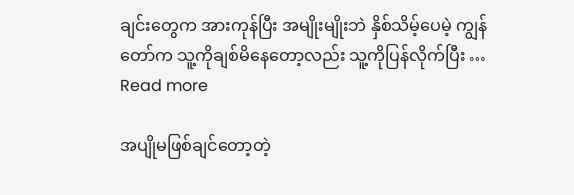ချင်းတွေက အားကုန်ပြီး အမျိုးမျိုးဘဲ နှိစ်သိမ့်ပေမဲ့ ကျွန်တော်က သူ့ကိုချစ်မိနေတော့လည်း သူ့ကိုပြန်လိုက်ပြီး … Read more

အပျိုမဖြစ်ချင်တော့တဲ့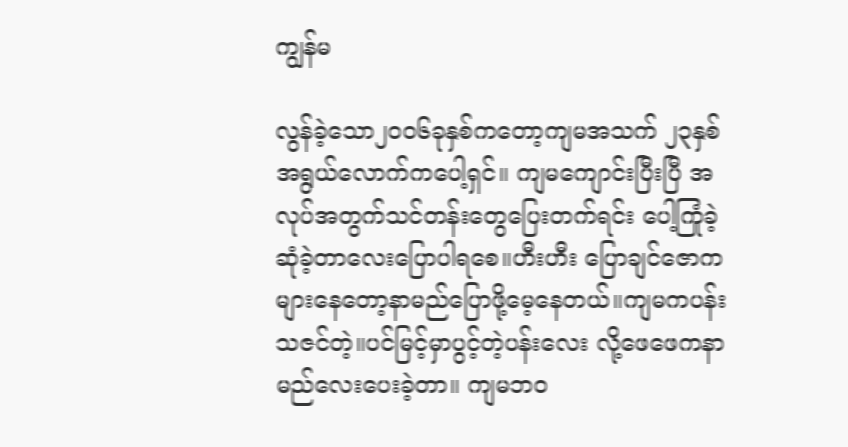ကျွန်မ

လွန်ခဲ့သော၂၀၀၆ခုနှစ်ကတော့ကျမအသက် ၂၃နှစ်အရွယ်လောက်ကပေါ့ရှင်။ ကျမကျောင်းပြီးပြီ အလုပ်အတွက်သင်တန်းတွေပြေးတက်ရင်း ပေါ့ကြုံခဲ့ဆုံခဲ့တာလေးပြောပါရစေ။ဟီးဟီး ပြောချင်ဇောကများနေတော့နာမည်ပြောဖို့မေ့နေတယ်။ကျမကပန်းသဇင်တဲ့။ပင်မြင့်မှာပွင့်တဲ့ပန်းလေး လို့ဖေဖေကနာမည်လေးပေးခဲ့တာ။ ကျမဘဝ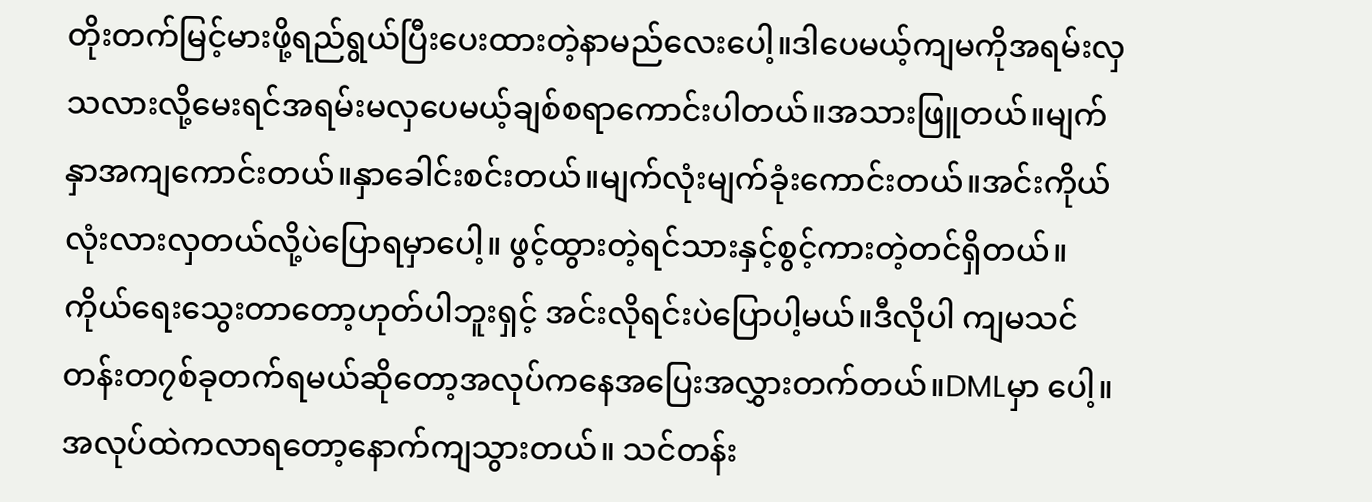တိုးတက်မြင့်မားဖို့ရည်ရွယ်ပြီးပေးထားတဲ့နာမည်လေးပေါ့။ဒါပေမယ့်ကျမကိုအရမ်းလှသလားလို့မေးရင်အရမ်းမလှပေမယ့်ချစ်စရာကောင်းပါတယ်။အသားဖြူတယ်။မျက်နှာအကျကောင်းတယ်။နှာခေါင်းစင်းတယ်။မျက်လုံးမျက်ခုံးကောင်းတယ်။အင်းကိုယ်လုံးလားလှတယ်လို့ပဲပြောရမှာပေါ့။ ဖွင့်ထွားတဲ့ရင်သားနှင့်စွင့်ကားတဲ့တင်ရှိတယ်။ ကိုယ်ရေးသွေးတာတော့ဟုတ်ပါဘူးရှင့် အင်းလိုရင်းပဲပြောပါ့မယ်။ဒီလိုပါ ကျမသင်တန်းတ၇စ်ခုတက်ရမယ်ဆိုတော့အလုပ်ကနေအပြေးအလွှားတက်တယ်။DMLမှာ ပေါ့။အလုပ်ထဲကလာရတော့နောက်ကျသွားတယ်။ သင်တန်း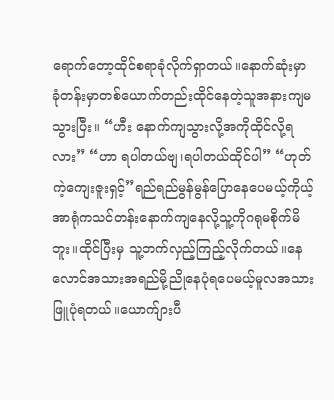ရောက်တော့ထိုင်စရာခုံလိုက်ရှာတယ်။နောက်ဆုံးမှာ ခုံတန်းမှာတစ်ယောက်တည်းထိုင်နေတဲ့သူအနားကျမသွားပြီး။ “ဟီး နောက်ကျသွားလို့အကိုထိုင်လို့ရလား” “ဟာ ရပါတယ်ဗျ၊ရပါတယ်ထိုင်ပါ” “ဟုတ်ကဲ့ကျေးဇူးရှင့်”ရည်ရည်မွန်မွန်ပြောနေပေမယ့်ကိုယ့်အာရုံကသင်တန်းနောက်ကျနေလို့သူ့ကိုဂရုမစိုက်မိဘူး။ထိုင်ပြီးမှ သူ့ဘက်လှည့်ကြည့်လိုက်တယ်။နေလောင်အသားအရည်မို့ညိုနေပုံရပေမယ့်မူလအသားဖြူပုံရတယ်။ယောက်ျားပီ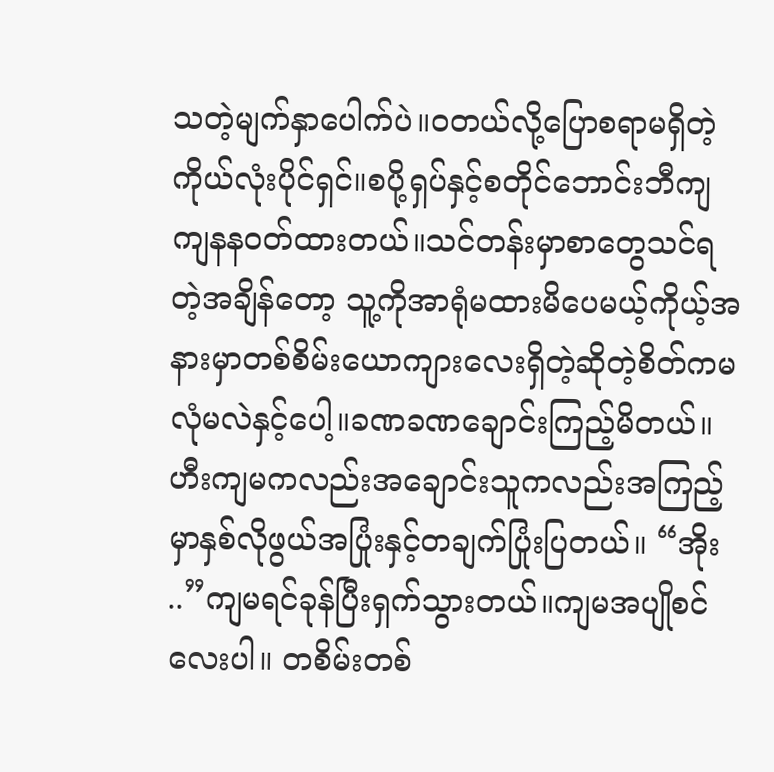သတဲ့မျက်နှာပေါက်ပဲ။ဝတယ်လို့ပြောစရာမရှိတဲ့ကိုယ်လုံးပိုင်ရှင်။စပို့ရှပ်နှင့်စတိုင်ဘောင်းဘီကျကျနနဝတ်ထားတယ်။သင်တန်းမှာစာတွေသင်ရတဲ့အချိန်တော့ သူ့ကိုအာရုံမထားမိပေမယ့်ကိုယ့်အနားမှာတစ်စိမ်းယောကျားလေးရှိတဲ့ဆိုတဲ့စိတ်ကမလုံမလဲနှင့်ပေါ့။ခဏခဏချောင်းကြည့်မိတယ်။ဟီးကျမကလည်းအချောင်းသူကလည်းအကြည့်မှာနှစ်လိုဖွယ်အပြုံးနှင့်တချက်ပြုံးပြတယ်။ “အိုး ..”ကျမရင်ခုန်ပြီးရှက်သွားတယ်။ကျမအပျိုစင်လေးပါ။ တစိမ်းတစ်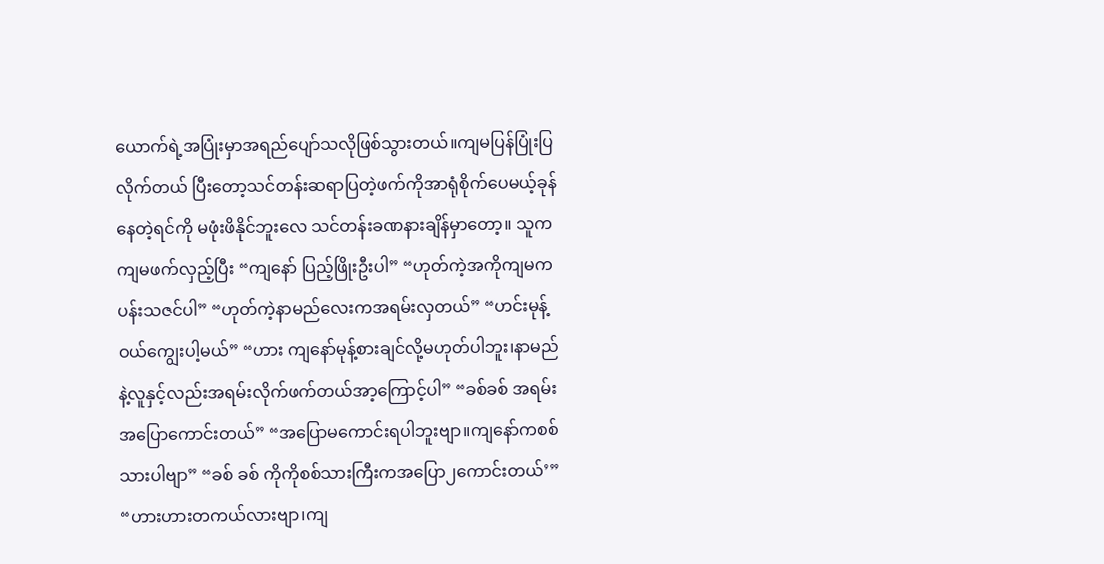ယောက်ရဲ့အပြုံးမှာအရည်ပျော်သလိုဖြစ်သွားတယ်။ကျမပြန်ပြုံးပြလိုက်တယ် ပြီးတော့သင်တန်းဆရာပြတဲ့ဖက်ကိုအာရုံစိုက်ပေမယ့်ခုန်နေတဲ့ရင်ကို မဖုံးဖိနိုင်ဘူးလေ သင်တန်းခဏနားချိန်မှာတော့။ သူကကျမဖက်လှည့်ပြီး “ကျနော် ပြည့်ဖြိုးဦးပါ” “ဟုတ်ကဲ့အကိုကျမကပန်းသဇင်ပါ” “ဟုတ်ကဲ့နာမည်လေးကအရမ်းလှတယ်” “ဟင်းမုန့်ဝယ်ကျွေးပါ့မယ်” “ဟား ကျနော်မုန့်စားချင်လို့မဟုတ်ပါဘူး၊နာမည်နဲ့လူနှင့်လည်းအရမ်းလိုက်ဖက်တယ်အာ့ကြောင့်ပါ” “ခစ်ခစ် အရမ်းအပြောကောင်းတယ်” “အပြောမကောင်းရပါဘူးဗျာ။ကျနော်ကစစ်သားပါဗျာ” “ခစ် ခစ် ကိုကိုစစ်သားကြီးကအပြော၂ကောင်းတယ်’” “ဟားဟားတကယ်လားဗျာ၊ကျ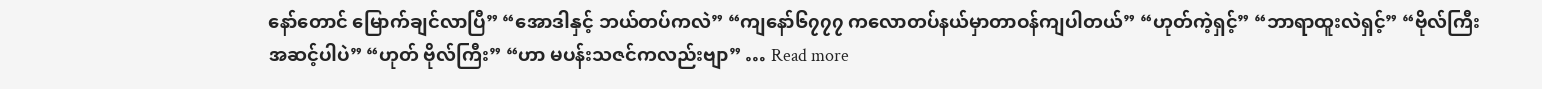နော်တောင် မြောက်ချင်လာပြီ” “အောဒါနှင့် ဘယ်တပ်ကလဲ” “ကျနော်၆၇၇၇ ကလောတပ်နယ်မှာတာဝန်ကျပါတယ်” “ဟုတ်ကဲ့ရှင့်” “ဘာရာထူးလဲရှင့်” “ဗိုလ်ကြီးအဆင့်ပါပဲ” “ဟုတ် ဗိုလ်ကြီး” “ဟာ မပန်းသဇင်ကလည်းဗျာ” … Read more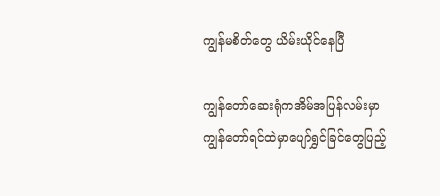ကျွန်မစိတ်တွေ ယိမ်းယိုင်နေပြီ

ကျွန်တော်ဆေးရုံကအိမ်အပြန်လမ်းမှာကျွန်တော်ရင်ထဲမှာပျော်ရွှင်ခြင်တွေပြည့်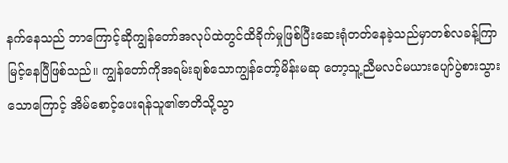နက်နေသည် ဘာကြောင့်ဆိုကျွန်တော်အလုပ်ထဲတွင်ထိခိုက်မှုဖြစ်ပြီးဆေးရုံတတ်နေခဲ့သည်မှာတစ်လခန့်ကြာမြင့်နေပြီဖြစ်သည်။ ကျွန်တော်ကိုအရမ်းချစ်သောကျွန်တော့်မိန်းမဆု တော့သူ့ညီမလင်မယားပျော်ပွဲစားသွားသောကြောင့် အိမ်စောင့်ပေးရန်သူ၏ဇာတိသို့သွာ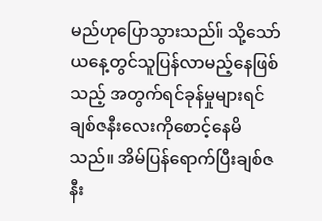မည်ဟုပြောသွားသည်။် သို့သော်ယနေ့တွင်သူပြန်လာမည့်နေဖြစ်သည့် အတွက်ရင်ခုန်မှုများရင်ချစ်ဇနီးလေးကိုစောင့်နေမိသည်။ အိမ်ပြန်ရောက်ပြီးချစ်ဇနီး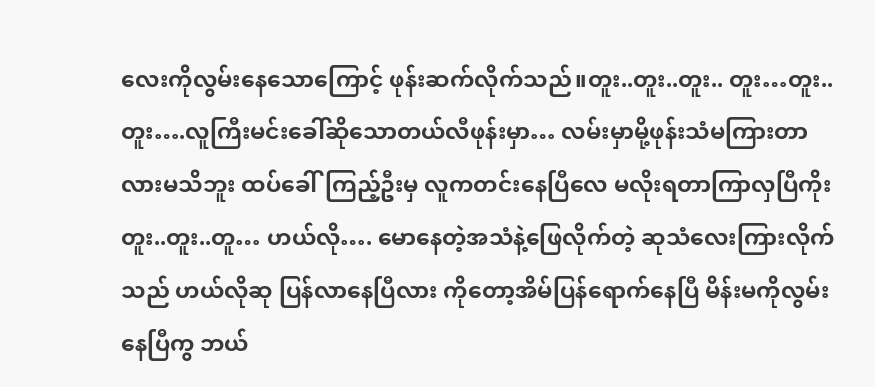လေးကိုလွမ်းနေသောကြောင့် ဖုန်းဆက်လိုက်သည်။တူး..တူး..တူး.. တူး…တူး..တူး….လူကြီးမင်းခေါ်ဆိုသောတယ်လီဖုန်းမှာ… လမ်းမှာမို့ဖုန်းသံမကြားတာလားမသိဘူး ထပ်ခေါ်ကြည့်ဦးမှ လူကတင်းနေပြီလေ မလိုးရတာကြာလှပြီကိုး တူး..တူး..တူ… ဟယ်လို…. မောနေတဲ့အသံနဲ့ဖြေလိုက်တဲ့ ဆုသံလေးကြားလိုက်သည် ဟယ်လိုဆု ပြန်လာနေပြီလား ကိုတော့အိမ်ပြန်ရောက်နေပြီ မိန်းမကိုလွမ်းနေပြီကွ ဘယ်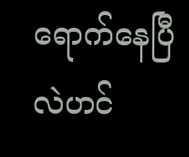ရောက်နေပြီလဲဟင်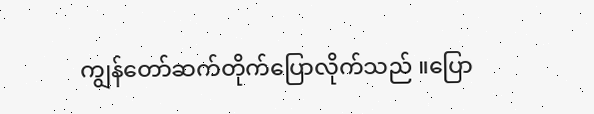ကျွန်တော်ဆက်တိုက်ပြောလိုက်သည် ။ပြော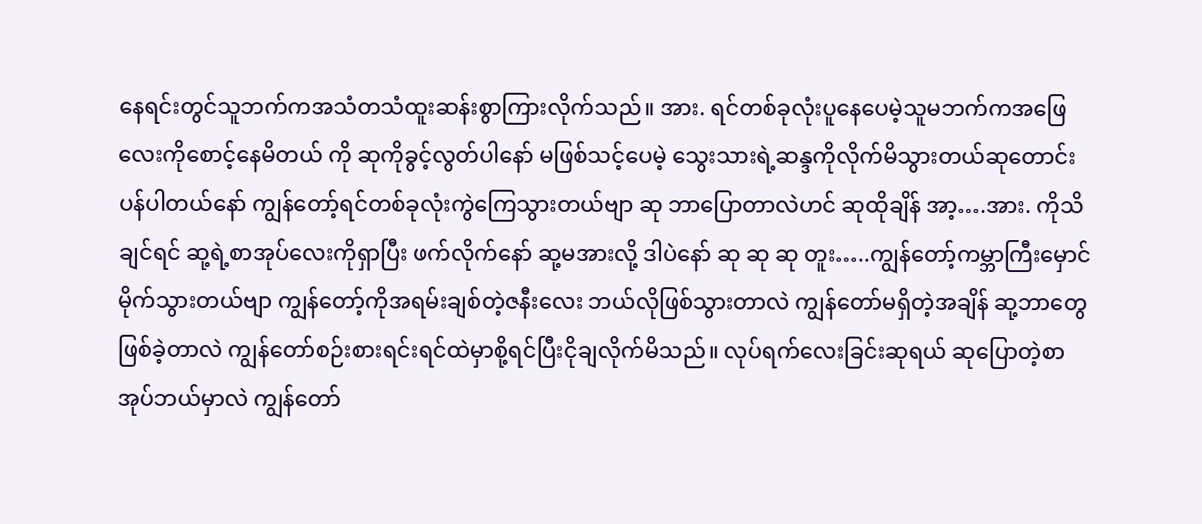နေရင်းတွင်သူဘက်ကအသံတသံထူးဆန်းစွာကြားလိုက်သည်။ အား. ရင်တစ်ခုလုံးပူနေပေမဲ့သူမဘက်ကအဖြေလေးကိုစောင့်နေမိတယ် ကို ဆုကိုခွင့်လွတ်ပါနော် မဖြစ်သင့်ပေမဲ့ သွေးသားရဲ့ဆန္ဒကိုလိုက်မိသွားတယ်ဆုတောင်းပန်ပါတယ်နော် ကျွန်တော့်ရင်တစ်ခုလုံးကွဲကြေသွားတယ်ဗျာ ဆု ဘာပြောတာလဲဟင် ဆုထိုချိန် အာ့….အား. ကိုသိချင်ရင် ဆု့ရဲ့စာအုပ်လေးကိုရှာပြီး ဖက်လိုက်နော် ဆု့မအားလို့ ဒါပဲနော် ဆု ဆု ဆု တူး…..ကျွန်တော့်ကမ္ဘာကြီးမှောင်မိုက်သွားတယ်ဗျာ ကျွန်တော့်ကိုအရမ်းချစ်တဲ့ဇနီးလေး ဘယ်လိုဖြစ်သွားတာလဲ ကျွန်တော်မရှိတဲ့အချိန် ဆု့ဘာတွေဖြစ်ခဲ့တာလဲ ကျွန်တော်စဉ်းစားရင်းရင်ထဲမှာစို့ရင်ပြီးငိုချလိုက်မိသည်။ လုပ်ရက်လေးခြင်းဆုရယ် ဆုပြောတဲ့စာအုပ်ဘယ်မှာလဲ ကျွန်တော်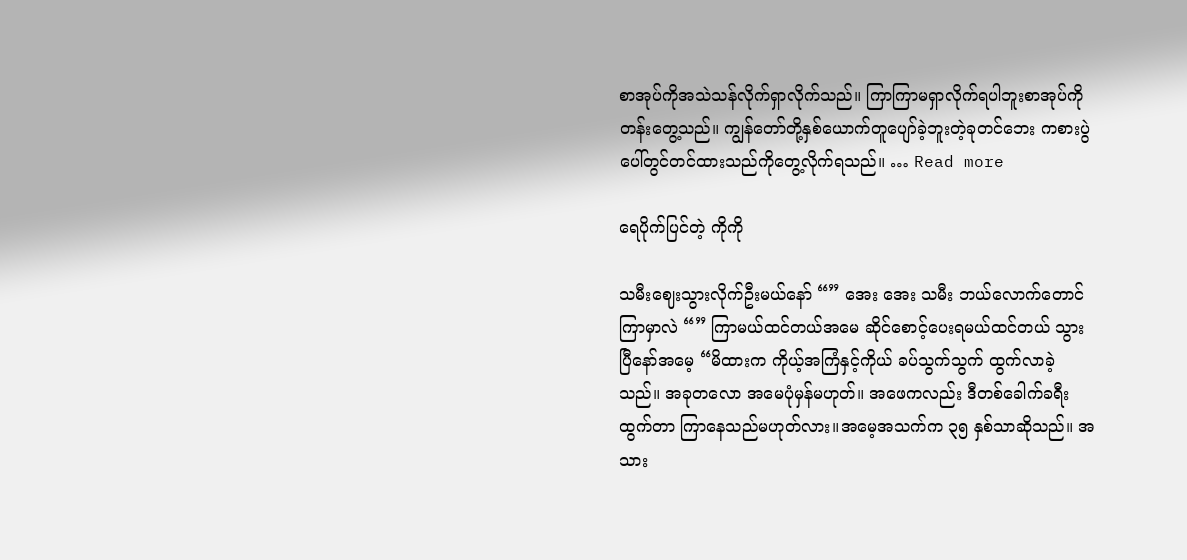စာအုပ်ကိုအသဲသန်လိုက်ရှာလိုက်သည်။ ကြာကြာမရှာလိုက်ရပါဘူးစာအုပ်ကိုတန်းတွေ့သည်။ ကျွန်တော်တို့နှစ်ယောက်တူပျော်ခဲ့ဘူးတဲ့ခုတင်ဘေး ကစားပွဲပေါ်တွင်တင်ထားသည်ကိုတွေ့လိုက်ရသည်။ … Read more

ရေပိုက်ပြင်တဲ့ ကိုကို

သမီးဈေးသွားလိုက်ဦးမယ်နော် “” အေး အေး သမီး ဘယ်လောက်တောင်ကြာမှာလဲ “” ကြာမယ်ထင်တယ်အမေ ဆိုင်စောင့်ပေးရမယ်ထင်တယ် သွားပြီနော်အမေ့ “မိထားက ကိုယ့်အကြံနှင့်ကိုယ် ခပ်သွက်သွက် ထွက်လာခဲ့သည်။ အခုတလော အမေပုံမှန်မဟုတ်။ အဖေကလည်း ဒီတစ်ခေါက်ခရီးထွက်တာ ကြာနေသည်မဟုတ်လား။အမေ့အသက်က ၃၅ နှစ်သာဆိုသည်။ အသား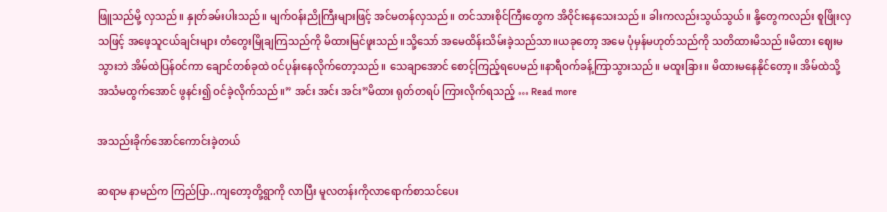ဖြူသည်မို့ လှသည်။ နှုတ်ခမ်းပါးသည်။ မျက်ဝန်းညိုကြီးများဖြင့် အင်မတန်လှသည်။ တင်သားစိုင်ကြီးတွေက အိဝိုင်းနေသေးသည်။ ခါးကလည်းသွယ်သွယ်။ နို့တွေကလည်း စူဖြိုးလှသဖြင့် အဖေ့သူငယ်ချင်းများ တံတွေးမြိုချကြသည်ကို မိထားမြင်ဖူးသည်။သို့သော် အမေထိန်းသိမ်းခဲ့သည်သာ။ယခုတော့ အမေ ပုံမှန်မဟုတ်သည်ကို သတိထားမိသည်။မိထား ဈေးမသွားဘဲ အိမ်ထဲပြန်ဝင်ကာ ချောင်တစ်ခုထဲ ဝင်ပုန်းနေလိုက်တော့သည်။ သေချာအောင် စောင့်ကြည့်ရပေမည်။နာရီဝက်ခန့်ကြာသွားသည်။ မထူးခြား။ မိထားမနေနိုင်တော့။ အိမ်ထဲသို့ အသံမထွက်အောင် ဖွနင်း၍ ဝင်ခဲ့လိုက်သည်။” အင်း အင်း အင်း”မိထား ရုတ်တရပ် ကြားလိုက်ရသည့် … Read more

အသည်းခိုက်အောင်ကောင်းခဲ့တယ်

ဆရာမ နာမည်က ကြည်ပြာ..ကျတော့တို့ရွာကို လာပြီး မူလတန်းကိုလာရောက်စာသင်ပေး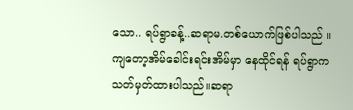သော.. ရပ်ရွာခန့်..ဆရာမ.တစ်ယောက်ဖြစ်ပါသည် ။ကျတော့အိမ်ခေါင်းရင်းအိမ်မှာ နေထိုင်ရန် ရပ်ရွာက သတ်မှတ်ထားပါသည်။ဆရာ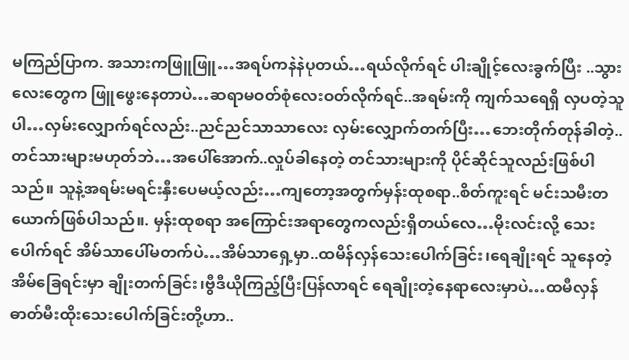မကြည်ပြာက. အသားကဖြူဖြူ…အရပ်ကနဲနဲပုတယ်…ရယ်လိုက်ရင် ပါးချိုင့်လေးခွက်ပြီး ..သွားလေးတွေက ဖြူဖွေးနေတာပဲ…ဆရာမဝတ်စုံလေးဝတ်လိုက်ရင်..အရမ်းကို ကျက်သရေရှိ လှပတဲ့သူပါ…လှမ်းလျှောက်ရင်လည်း..ညင်ညင်သာသာလေး လှမ်းလျှောက်တက်ပြီး…ဘေးတိုက်တုန်ခါတဲ့..တင်သားများမဟုတ်ဘဲ…အပေါ်အောက်..လှုပ်ခါနေတဲ့ တင်သားများကို ပိုင်ဆိုင်သူလည်းဖြစ်ပါသည်။ သူနဲ့အရမ်းမရင်းနှီးပေမယ့်လည်း…ကျတော့အတွက်မှန်းထုစရာ..စိတ်ကူးရင် မင်းသမီးတယောက်ဖြစ်ပါသည်။. မှန်းထုစရာ အကြောင်းအရာတွေကလည်းရှိတယ်လေ…မိုးလင်းလို့ သေးပေါက်ရင် အိမ်သာပေါ်မတက်ပဲ…အိမ်သာရှေ့မှာ..ထမိန်လှန်သေးပေါက်ခြင်း၊ရေချိုးရင် သူနေတဲ့အိမ်ခြေရင်းမှာ ချိုးတက်ခြင်း၊ဗွီဒီယိုကြည့်ပြီးပြန်လာရင် ရေချိုးတဲ့နေရာလေးမှာပဲ…ထမီလှန် ဓာတ်မီးထိုးသေးပေါက်ခြင်းတို့ဟာ..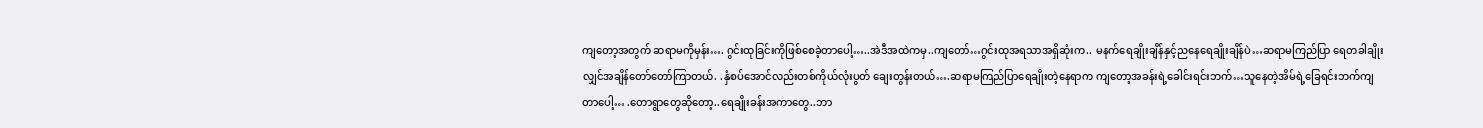ကျတော့အတွက် ဆရာမကိုမှန်း…. ဂွင်းထုခြင်းကိုဖြစ်စေခဲ့တာပေါ့…..အဲဒီအထဲကမှ..ကျတော်…ဂွင်းထုအရသာအရှိဆုံးက.. မနက်ရေချိုးချိန်နှင့်ညနေရေချိုးချိန်ပဲ…ဆရာမကြည်ပြာ ရေတခါချိုးလျှင်အချိန်တော်တော်ကြာတယ်. .နှံစပ်အောင်လည်းတစ်ကိုယ်လုံးပွတ် ချေးတွန်းတယ်….ဆရာမကြည်ပြာရေချိုးတဲ့နေရာက ကျတော့အခန်းရဲ့ခေါင်းရင်းဘက်…သူနေတဲ့အိမ်ရဲ့ခြေရင်းဘက်ကျတာပေါ့… .တောရွာတွေဆိုတော့..ရေချိုးခန်းအကာတွေ..ဘာ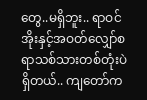တွေ..မရှိဘူး.. ရာဝင်အိုးနှင့်အဝတ်လျှော်စရာသစ်သားတစ်တုံးပဲရှိတယ်.. ကျတော်က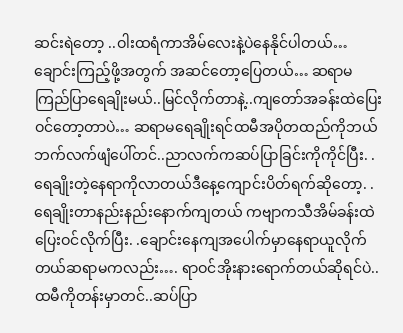ဆင်းရဲတော့ ..ဝါးထရံကာအိမ်လေးနဲ့ပဲနေနိုင်ပါတယ်…ချောင်းကြည့်ဖို့အတွက် အဆင်တော့ပြေတယ်… ဆရာမကြည်ပြာရေချိုးမယ်..မြင်လိုက်တာနဲ့..ကျတော်အခန်းထဲပြေးဝင်တော့တာပဲ… ဆရာမရေချိုးရင်ထမီအပိုတထည်ကိုဘယ်ဘက်လက်ဖျံပေါ်တင်..ညာလက်ကဆပ်ပြာခြင်းကိုကိုင်ပြီး. .ရေချိုးတဲ့နေရာကိုလာတယ်ဒီနေ့ကျောင်းပိတ်ရက်ဆိုတော့. .ရေချိုးတာနည်းနည်းနောက်ကျတယ် ကဗျာကသီအိမ်ခန်းထဲပြေးဝင်လိုက်ပြီး. .ချောင်းနေကျအပေါက်မှာနေရာယူလိုက်တယ်ဆရာမကလည်း…. ရာဝင်အိုးနားရောက်တယ်ဆိုရင်ပဲ..ထမီကိုတန်းမှာတင်..ဆပ်ပြာ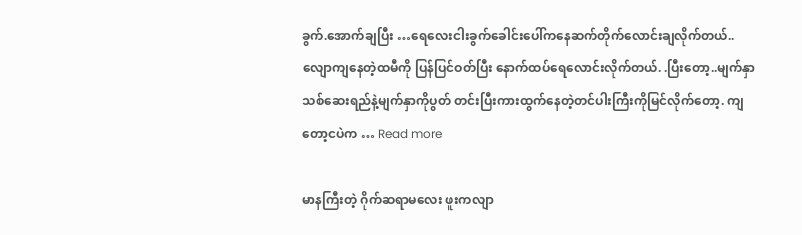ခွက်.အောက်ချပြီး …ရေလေးငါးခွက်ခေါင်းပေါ်ကနေဆက်တိုက်လောင်းချလိုက်တယ်..လျောကျနေတဲ့ထမီကို ပြန်ပြင်ဝတ်ပြီး နောက်ထပ်ရေလောင်းလိုက်တယ်. .ပြီးတော့..မျက်နှာသစ်ဆေးရည်နဲ့မျက်နှာကိုပွတ် တင်းပြီးကားထွက်နေတဲ့တင်ပါးကြီးကိုမြင်လိုက်တော့. ကျတော့ငပဲက … Read more

မာနကြီးတဲ့ ဂိုက်ဆရာမလေး ဖူးကလျာ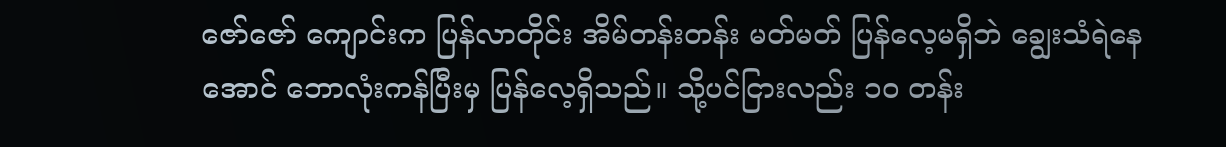ဇော်ဇော် ကျောင်းက ပြန်လာတိုင်း အိမ်တန်းတန်း မတ်မတ် ပြန်လေ့မရှိဘဲ ချွေးသံရဲနေအောင် ဘောလုံးကန်ပြီးမှ ပြန်လေ့ရှိသည်။ သို့ပင်ငြားလည်း ၁၀ တန်း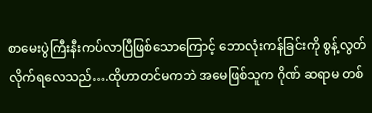စာမေးပွဲကြီးနီးကပ်လာပြီဖြစ်သောကြောင့် ဘောလုံးကန်ခြင်းကို စွန့်လွတ်လိုက်ရလေသည်….ထိုဟာတင်မကဘဲ အမေဖြစ်သူက ဂိုဏ် ဆရာမ တစ်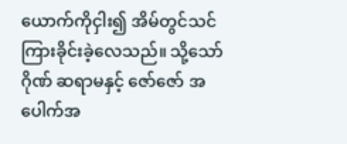ယောက်ကိုငှါး၍ အိမ်တွင်သင်ကြားခိုင်းခဲ့လေသည်။ သို့သော် ဂိုဏ် ဆရာမနှင့် ဇော်ဇော် အပေါက်အ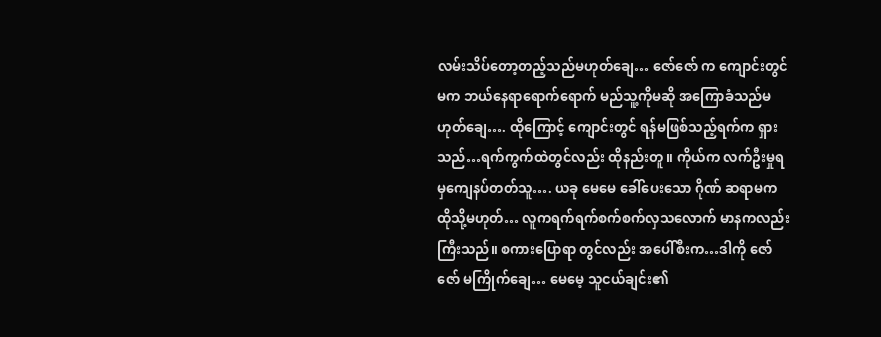လမ်းသိပ်တော့တည့်သည်မဟုတ်ချေ… ဇော်ဇော် က ကျောင်းတွင် မက ဘယ်နေရာရောက်ရောက် မည်သူ့ကိုမဆို အကြောခံသည်မဟုတ်ချေ…. ထိုကြောင့် ကျောင်းတွင် ရန်မဖြစ်သည့်ရက်က ရှားသည်…ရက်ကွက်ထဲတွင်လည်း ထိုနည်းတူ။ ကိုယ်က လက်ဦးမှုရမှကျေနပ်တတ်သူ…. ယခု မေမေ ခေါ်ပေးသော ဂိုဏ် ဆရာမက ထိုသို့မဟုတ်… လူကရက်ရက်စက်စက်လှသလောက် မာနကလည်း ကြီးသည်။ စကားပြောရာ တွင်လည်း အပေါ်စီးက…ဒါကို ဇော်ဇော် မကြိုက်ချေ… မေမေ့ သူငယ်ချင်း၏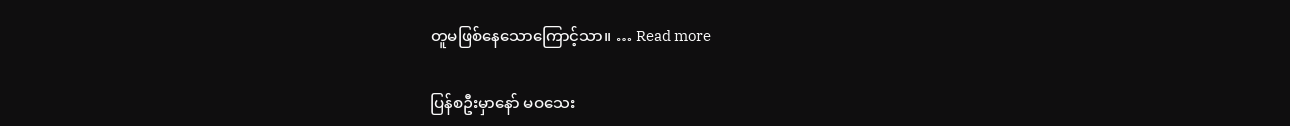တူမဖြစ်နေသောကြောင့်သာ။ … Read more

ပြန်စဦးမှာနော် မဝသေး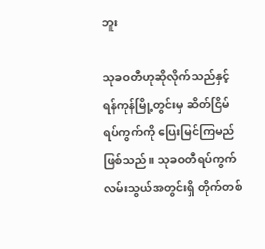ဘူး

သုခဝတီဟုဆိုလိုက်သည်နှင့် ရန်ကုန်မြို့တွင်းမှ ဆိတ်ငြိမ်ရပ်ကွက်ကို ပြေးမြင်ကြမည်ဖြစ်သည်။ သုခဝတီရပ်ကွက် လမ်းသွယ်အတွင်းရှိ တိုက်တစ်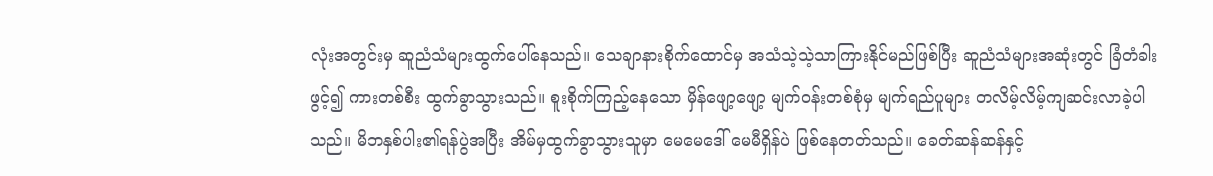လုံးအတွင်းမှ ဆူညံသံများထွက်ပေါ်နေသည်။ သေချာနားစိုက်ထောင်မှ အသံသဲ့သဲ့သာကြားနိုင်မည်ဖြစ်ပြီး ဆူညံသံများအဆုံးတွင် ခြံတံခါးဖွင့်၍ ကားတစ်စီး ထွက်ခွာသွားသည်။ စူးစိုက်ကြည့်နေသော မှိန်ဖျော့ဖျော့ မျက်ဝန်းတစ်စုံမှ မျက်ရည်ပူများ တလိမ့်လိမ့်ကျဆင်းလာခဲ့ပါသည်။ မိဘနှစ်ပါး၏ရန်ပွဲအပြီး အိမ်မှထွက်ခွာသွားသူမှာ မေမေဒေါ် မေမီရှိန်ပဲ ဖြစ်နေတတ်သည်။ ခေတ်ဆန်ဆန်နှင့်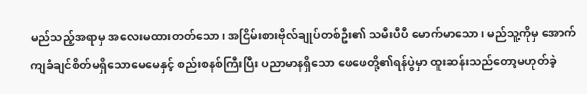မည်သည့်အရာမှ အလေးမထားတတ်သော၊ အငြိမ်းစားဗိုလ်ချုပ်တစ်ဦး၏ သမီးပီပီ မောက်မာသော၊ မည်သူ့ကိုမှ အောက်ကျခံချင်စိတ်မရှိသောမေမေနှင့် စည်းစနစ်ကြီးပြီး ပညာမာနရှိသော ဖေဖေတို့၏ရန်ပွဲမှာ ထူးဆန်းသည်တော့မဟုတ်ခဲ့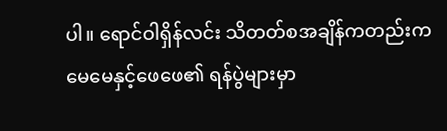ပါ။ ရောင်ဝါရှိန်လင်း သိတတ်စအချိန်ကတည်းက မေမေနှင့်ဖေဖေ၏ ရန်ပွဲများမှာ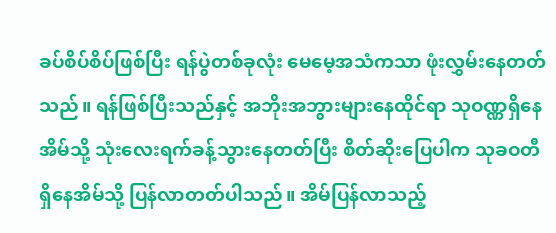ခပ်စိပ်စိပ်ဖြစ်ပြီး ရန်ပွဲတစ်ခုလုံး မေမေ့အသံကသာ ဖုံးလွှမ်းနေတတ်သည်။ ရန်ဖြစ်ပြီးသည်နှင့် အဘိုးအဘွားများနေထိုင်ရာ သုဝဏ္ဏရှိနေအိမ်သို့ သုံးလေးရက်ခန့်သွားနေတတ်ပြီး စိတ်ဆိုးပြေပါက သုခဝတီရှိနေအိမ်သို့ ပြန်လာတတ်ပါသည်။ အိမ်ပြန်လာသည့်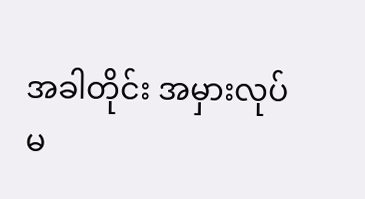အခါတိုင်း အမှားလုပ်မ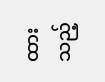ထားသည့်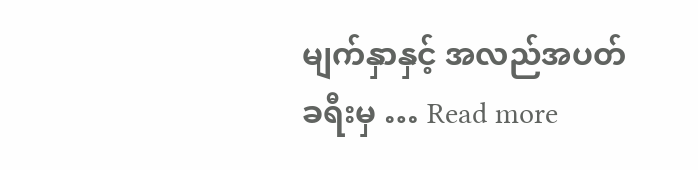မျက်နှာနှင့် အလည်အပတ်ခရီးမှ … Read more